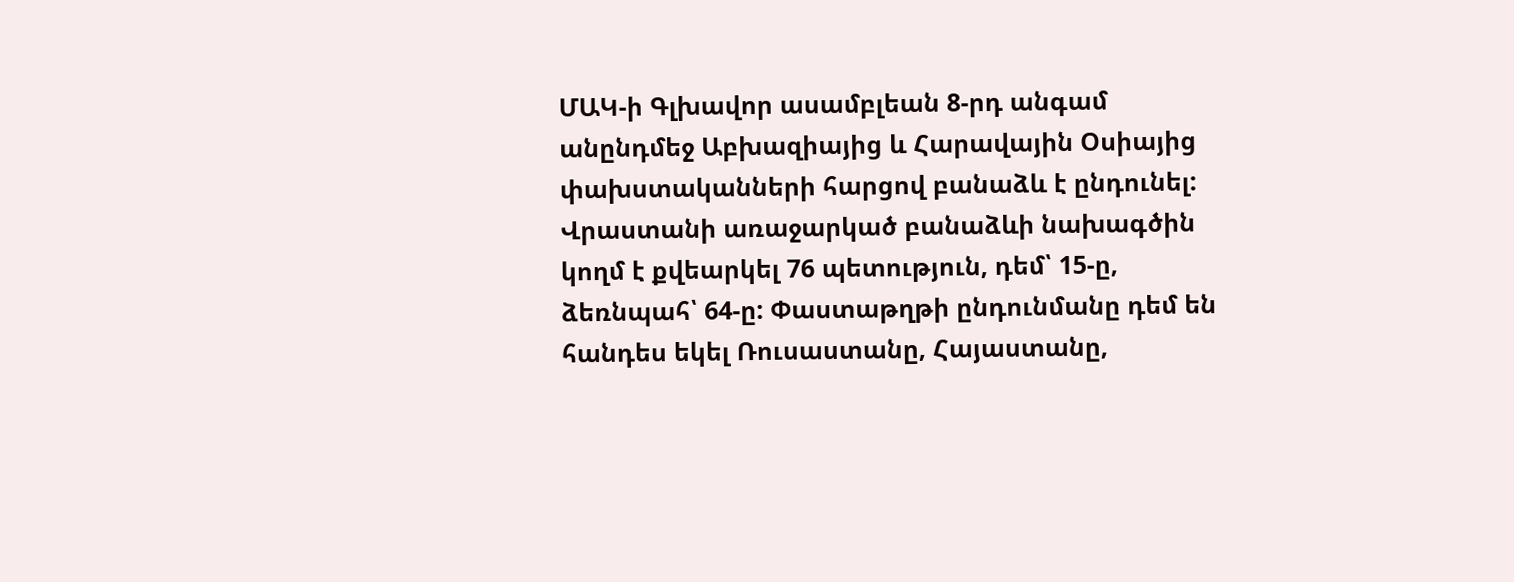ՄԱԿ-ի Գլխավոր ասամբլեան 8-րդ անգամ անընդմեջ Աբխազիայից և Հարավային Օսիայից փախստականների հարցով բանաձև է ընդունել:
Վրաստանի առաջարկած բանաձևի նախագծին կողմ է քվեարկել 76 պետություն, դեմ՝ 15-ը, ձեռնպահ՝ 64-ը: Փաստաթղթի ընդունմանը դեմ են հանդես եկել Ռուսաստանը, Հայաստանը,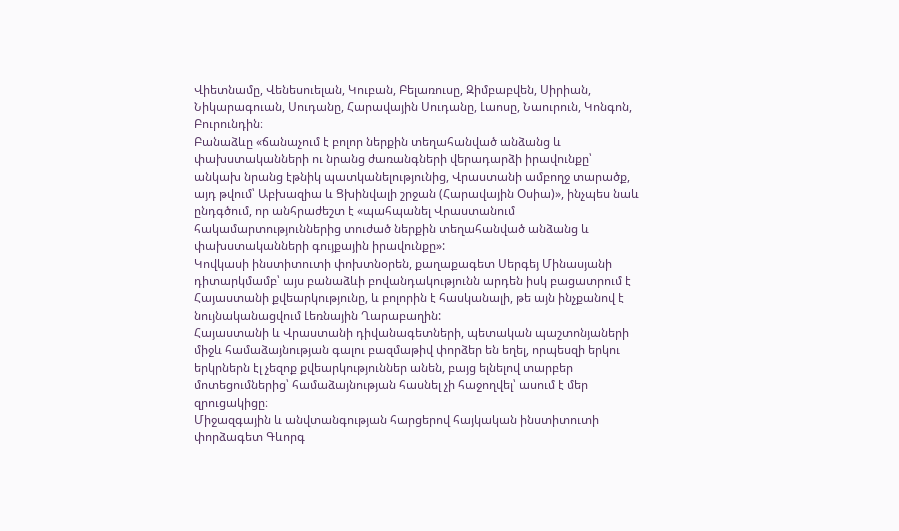Վիետնամը, Վենեսուելան, Կուբան, Բելառուսը, Զիմբաբվեն, Սիրիան, Նիկարագուան, Սուդանը, Հարավային Սուդանը, Լաոսը, Նաուրուն, Կոնգոն, Բուրունդին։
Բանաձևը «ճանաչում է բոլոր ներքին տեղահանված անձանց և փախստականների ու նրանց ժառանգների վերադարձի իրավունքը՝ անկախ նրանց էթնիկ պատկանելությունից, Վրաստանի ամբողջ տարածք, այդ թվում՝ Աբխազիա և Ցխինվալի շրջան (Հարավային Օսիա)», ինչպես նաև ընդգծում, որ անհրաժեշտ է «պահպանել Վրաստանում հակամարտություններից տուժած ներքին տեղահանված անձանց և փախստականների գույքային իրավունքը»:
Կովկասի ինստիտուտի փոխտնօրեն, քաղաքագետ Սերգեյ Մինասյանի դիտարկմամբ՝ այս բանաձևի բովանդակությունն արդեն իսկ բացատրում է Հայաստանի քվեարկությունը, և բոլորին է հասկանալի, թե այն ինչքանով է նույնականացվում Լեռնային Ղարաբաղին:
Հայաստանի և Վրաստանի դիվանագետների, պետական պաշտոնյաների միջև համաձայնության գալու բազմաթիվ փորձեր են եղել, որպեսզի երկու երկրներն էլ չեզոք քվեարկություններ անեն, բայց ելնելով տարբեր մոտեցումներից՝ համաձայնության հասնել չի հաջողվել՝ ասում է մեր զրուցակիցը։
Միջազգային և անվտանգության հարցերով հայկական ինստիտուտի փորձագետ Գևորգ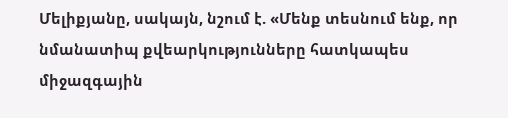Մելիքյանը, սակայն, նշում է. «Մենք տեսնում ենք, որ նմանատիպ քվեարկությունները հատկապես միջազգային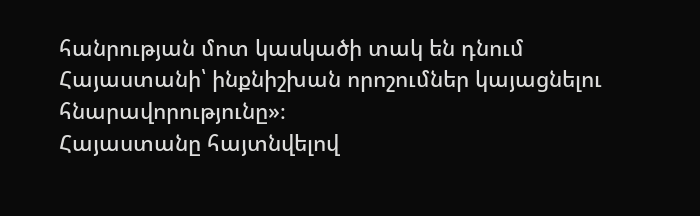հանրության մոտ կասկածի տակ են դնում Հայաստանի՝ ինքնիշխան որոշումներ կայացնելու հնարավորությունը»։
Հայաստանը հայտնվելով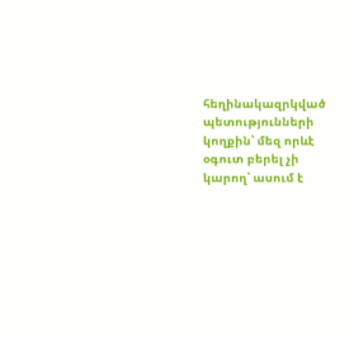հեղինակազրկված պետությունների կողքին՝ մեզ որևէ օգուտ բերել չի կարող՝ ասում է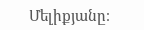Մելիքյանը։